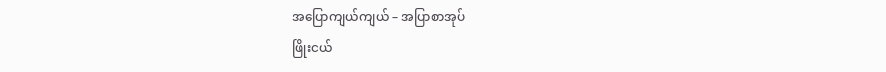အပြောကျယ်ကျယ် – အပြာစာအုပ်
ဖြိုးငယ်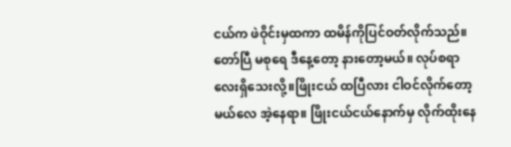ငယ်က ဖဲဝိုင်းမှထကာ ထမိန်ကိုပြင်ဝတ်လိုက်သည်။တော်ပြီ မစုရေ ဒီနေ့တော့ နားတော့မယ်။ လုပ်စရာလေးရှိသေးလို့။ဖြိုးငယ် ထပြီလား ငါဝင်လိုက်တော့မယ်လေ အဲ့နေရာ။ ဖြိုးငယ်ငယ်နောက်မှ လိုက်ထိုးနေ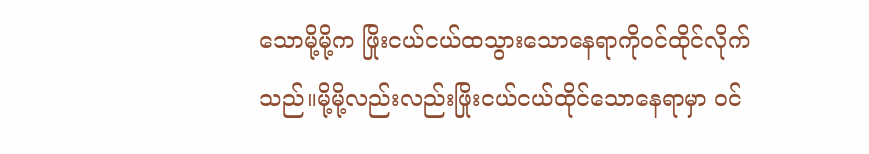သောမို့မို့က ဖြိုးငယ်ငယ်ထသွားသောနေရာကိုဝင်ထိုင်လိုက်သည်။မို့မို့လည်းလည်းဖြိုးငယ်ငယ်ထိုင်သောနေရာမှာ ဝင်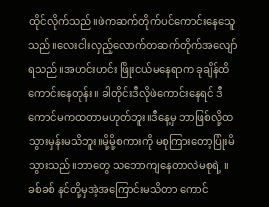ထိုင်လိုက်သည်။ဖဲကဆက်တိုက်ပင်ကောင်းနေသေူသည်။လေးငါးလှည့်လောက်တဆက်တိုက်အလျော်ရသည်။အဟင်းဟင်း ဖြိုးငယ်မနေရာက ခုချိန်ထိကောင်းနေတုန်း။ ခါတိုင်းဒီလိုဖဲကောင်းနေရင် ဒီကောင်မကထတာမဟုတ်ဘူး။ဒီနေ့မှ ဘာဖြစ်လို့ထသွားမှန်းမသိဘူး။မို့မို့စကားကို မစုကြားတော့ပြုံးမိသွားသည်။ဘာတွေ သဘောကျနေတာလဲမစုရဲ့ ။ခစ်ခစ် နင်တို့မှအဲ့အကြောင်းမသိတာ ကောင်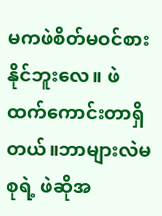မကဖဲစိတ်မဝင်စားနိုင်ဘူးလေ။ ဖဲထက်ကောင်းတာရှိတယ်။ဘာများလဲမစုရဲ့ ဖဲဆိုအ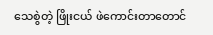သေစွဲတဲ့ ဖြိုးငယ် ဖဲကောင်းတာတောင်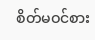စိတ်မဝင်စား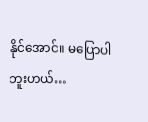နိုင်အောင်။ မပြောပါဘူးဟယ်…